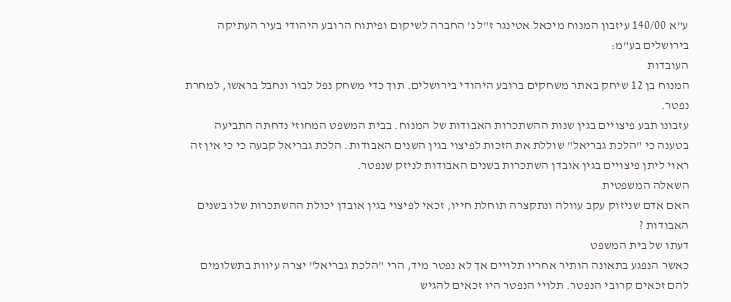ע"א 140/00 עיזבון המנוח מיכאל אטינגר ז"ל נ' החברה לשיקום ופיתוח הרובע היהודי בעיר העתיקה בירושלים בע"מ:
העובדות
המנוח בן 12 שיחק באתר משחקים ברובע היהודי בירושלים. תוך כדי משחק נפל לבור ונחבל בראשו, למחרת נפטר.
עזבונו תבע פיצויים בגין שנות ההשתכרות האבודות של המנוח. בבית המשפט המחוזי נדחתה התביעה בטענה כי "הלכת גבריאל" שוללת את הזכות לפיצוי בגין השנים האבודות. הלכת גבריאל קבעה כי כי אין זה ראוי ליתן פיצויים בגין אובדן השתכרות בשנים האבודות לניזק שנפטר.
השאלה המשפטית
האם אדם שניזוק עקב עוולה ונתקצרה תוחלת חייו, זכאי לפיצוי בגין אובדן יכולת ההשתכרות שלו בשנים האבודות ?
דעתו של בית המשפט
כאשר הנפגע בתאונה הותיר אחריו תלויים אך לא נפטר מיד, הרי "הלכת גבריאל" יצרה עיוות בתשלומים להם זכאים קרובי הנפטר. תלויי הנפטר היו זכאים להגיש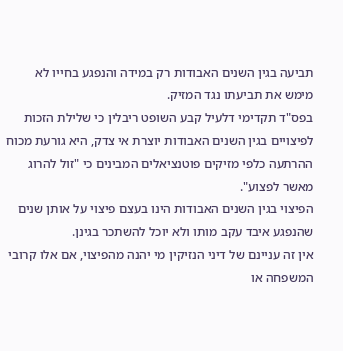תביעה בגין השנים האבודות רק במידה והנפגע בחייו לא מימש את תביעתו נגד המזיק.
בפס"ד תקדימי דלעיל קבע השופט ריבלין כי שלילת הזכות לפיצויים בגין השנים האבודות יוצרת אי צדק, היא גורעת מכוח ההרתעה כלפי מזיקים פוטנציאלים המבינים כי "זול להרוג מאשר לפצוע".
הפיצוי בגין השנים האבודות הינו בעצם פיצוי על אותן שנים שהנפגע איבד עקב מותו ולא יוכל להשתכר בגינן.
אין זה עניינם של דיני הנזיקין מי יהנה מהפיצוי, אם אלו קרובי המשפחה או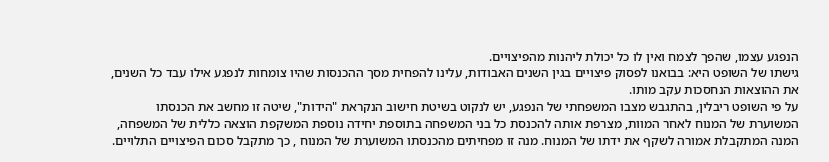הנפגע עצמו, שהפך לצמח ואין לו כל יכולת ליהנות מהפיצויים.
גישתו של השופט היא: בבואנו לפסוק פיצויים בגין השנים האבודות, עלינו להפחית מסך ההכנסות שהיו צומחות לנפגע אילו עבד כל השנים, את ההוצאות הנחסכות עקב מותו.
על פי השופט ריבלין, בהתגבש מצבו המשפחתי של הנפגע, יש לנקוט בשיטת חישוב הנקראת "הידות", שיטה זו מחשב את הכנסתו המשוערת של המנוח לאחר המוות, מצרפת אותה להכנסת כל בני המשפחה בתוספת יחידה נוספת המשקפת הוצאה כללית של המשפחה, המנה המתקבלת אמורה לשקף את ידתו של המנוח. מנה זו מפחיתים מהכנסתו המשוערת של המנוח , כך מתקבל סכום הפיצויים התלויים.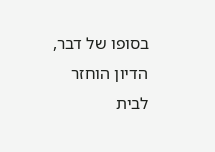בסופו של דבר, הדיון הוחזר לבית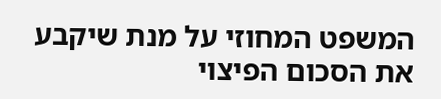המשפט המחוזי על מנת שיקבע את הסכום הפיצוי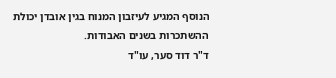הנוסף המגיע לעיזבון המנוח בגין אובדן יכולת ההשתכרות בשנים האבודות.
ד"ר דוד סער, עו"ד